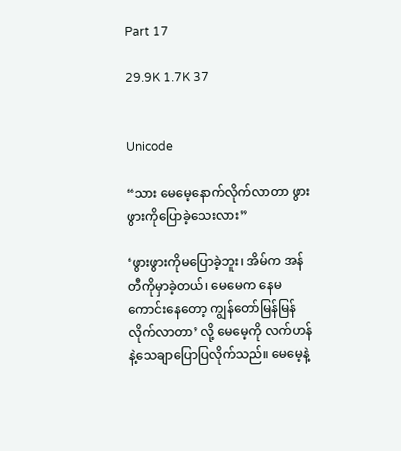Part 17

29.9K 1.7K 37


Unicode

“သား မေမေ့နောက်လိုက်လာတာ ဖွားဖွားကိုပြောခဲ့သေးလား”

‘ဖွားဖွားကိုမပြောခဲ့ဘူး၊ အိမ်က အန်တီကိုမှာခဲ့တယ်၊ မေမေက နေမကောင်းနေတော့ ကျွန်တော်မြန်မြန်လိုက်လာတာ’ လို့ မေမေ့ကို လက်ဟန်နဲ့သေချာပြောပြလိုက်သည်။ မေမေ့နဲ့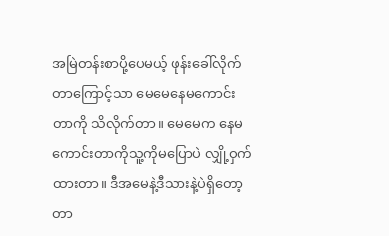အမြဲတန်းစာပို့ပေမယ့် ဖုန်းခေါ်လိုက်တာကြောင့်သာ မေမေနေမကောင်းတာကို သိလိုက်တာ။ မေမေက နေမကောင်းတာကိုသူ့ကိုမပြောပဲ လျှို့ဝှက်ထားတာ။ ဒီအမေနဲ့ဒီသားနဲ့ပဲရှိတော့တာ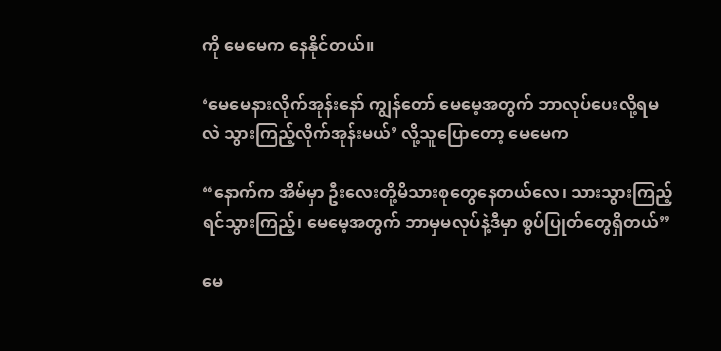ကို မေမေက နေနိုင်တယ်။

‘မေမေနားလိုက်အုန်းနော် ကျွန်တော် မေမေ့အတွက် ဘာလုပ်ပေးလို့ရမလဲ သွားကြည့်လိုက်အုန်းမယ်’ လို့သူပြောတော့ မေမေက

“နောက်က အိမ်မှာ ဦးလေးတို့မိသားစုတွေနေတယ်လေ၊ သားသွားကြည့်ရင်သွားကြည့်၊ မေမေ့အတွက် ဘာမှမလုပ်နဲ့ဒီမှာ စွပ်ပြုတ်တွေရှိတယ်”

မေ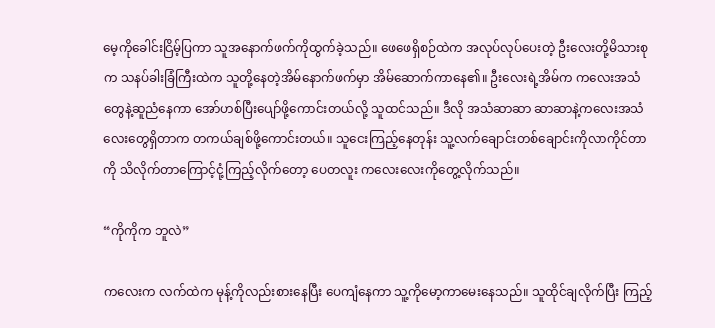မေ့ကိုခေါင်းငြိမ့်ပြကာ သူအနောက်ဖက်ကိုထွက်ခဲ့သည်။ ဖေဖေရှိစဉ်ထဲက အလုပ်လုပ်ပေးတဲ့ ဦးလေးတို့မိသားစုက သနပ်ခါးခြံကြီးထဲက သူတို့နေတဲ့အိမ်နောက်ဖက်မှာ အိမ်ဆောက်ကာနေ၏။ ဦးလေးရဲ့အိမ်က ကလေးအသံတွေနဲ့ဆူညံနေကာ အော်ဟစ်ပြီးပျော်ဖို့ကောင်းတယ်လို့ သူထင်သည်။ ဒီလို အသံဆာဆာ ဆာဆာနဲ့ကလေးအသံလေးတွေရှိတာက တကယ်ချစ်ဖို့ကောင်းတယ်။ သူငေးကြည့်နေတုန်း သူ့လက်ချောင်းတစ်ချောင်းကိုလာကိုင်တာကို သိလိုက်တာကြောင့်ငုံ့ကြည့်လိုက်တော့ ပေတလူး ကလေးလေးကိုတွေ့လိုက်သည်။

“ကိုကိုက ဘူလဲ”

ကလေးက လက်ထဲက မုန့်ကိုလည်းစားနေပြီး ပေကျံနေကာ သူ့ကိုမော့ကာမေးနေသည်။ သူထိုင်ချလိုက်ပြီး ကြည့်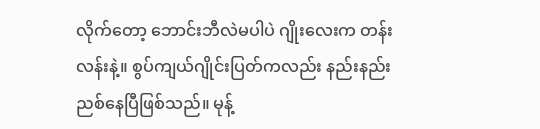လိုက်တော့ ဘောင်းဘီလဲမပါပဲ ဂျိုးလေးက တန်းလန်းနဲ့။ စွပ်ကျယ်ဂျိုင်းပြတ်ကလည်း နည်းနည်းညစ်နေပြီဖြစ်သည်။ မုန့်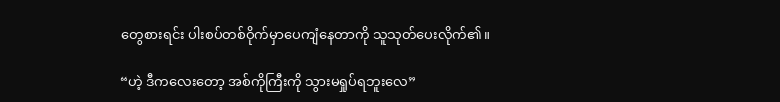တွေစားရင်း ပါးစပ်တစ်ဝိုက်မှာပေကျံနေတာကို သူသုတ်ပေးလိုက်၏။

“ဟဲ့ ဒီကလေးတော့ အစ်ကိုကြီးကို သွားမရှုပ်ရဘူးလေ”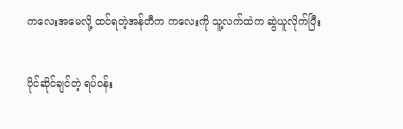ကလေးအမေလို့ ထင်ရတဲ့အန်တီက ကလေးကို သူ့လက်ထဲက ဆွဲယူလိုက်ပြီး

ပိုင်ဆိုင်ချင်တဲ့ ရပ်ဝန်း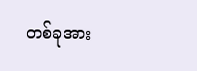တစ်ခုအား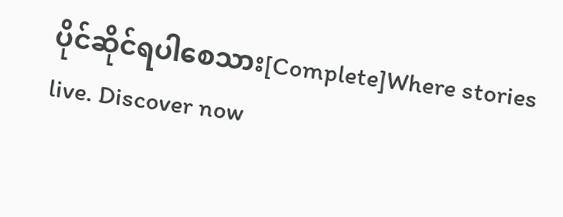ပိုင်ဆိုင်ရပါစေသား[Complete]Where stories live. Discover now